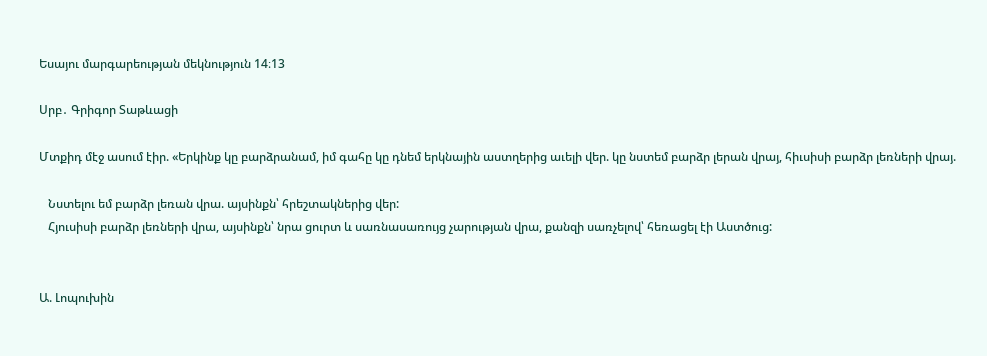Եսայու մարգարեության մեկնություն 14։13

Սրբ․ Գրիգոր Տաթևացի

Մտքիդ մէջ ասում էիր. «Երկինք կը բարձրանամ, իմ գահը կը դնեմ երկնային աստղերից աւելի վեր. կը նստեմ բարձր լերան վրայ, հիւսիսի բարձր լեռների վրայ.

   Նստելու եմ բարձր լեռան վրա. այսինքն՝ հրեշտակներից վեր:
   Հյուսիսի բարձր լեռների վրա, այսինքն՝ նրա ցուրտ և սառնասառույց չարության վրա, քանզի սառչելով՝ հեռացել էի Աստծուց:


Ա. Լոպուխին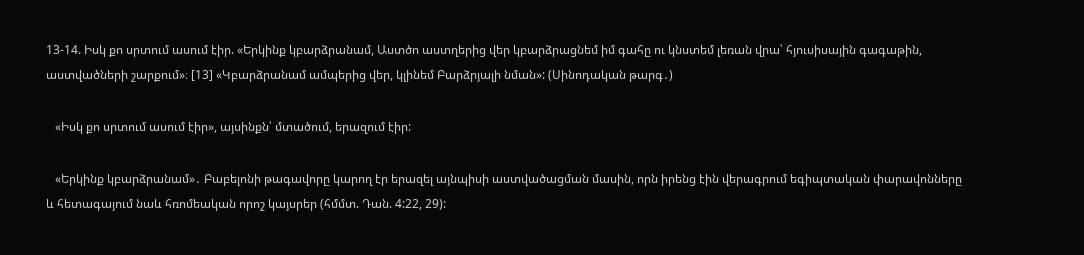13-14. Իսկ քո սրտում ասում էիր. «Երկինք կբարձրանամ, Աստծո աստղերից վեր կբարձրացնեմ իմ գահը ու կնստեմ լեռան վրա՝ հյուսիսային գագաթին, աստվածների շարքում»։ [13] «Կբարձրանամ ամպերից վեր, կլինեմ Բարձրյալի նման»: (Սինոդական թարգ․)

   «Իսկ քո սրտում ասում էիր», այսինքն՝ մտածում, երազում էիր:

   «Երկինք կբարձրանամ»․ Բաբելոնի թագավորը կարող էր երազել այնպիսի աստվածացման մասին, որն իրենց էին վերագրում եգիպտական փարավոնները և հետագայում նաև հռոմեական որոշ կայսրեր (հմմտ. Դան. 4:22, 29):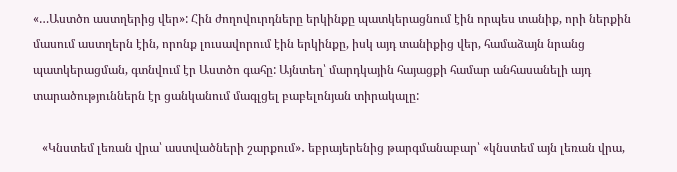«…Աստծո աստղերից վեր»: Հին ժողովուրդները երկինքը պատկերացնում էին որպես տանիք, որի ներքին մասում աստղերն էին, որոնք լուսավորում էին երկինքը, իսկ այդ տանիքից վեր, համաձայն նրանց պատկերացման, գտնվում էր Աստծո գահը: Այնտեղ՝ մարդկային հայացքի համար անհասանելի այդ տարածություններն էր ցանկանում մագլցել բաբելոնյան տիրակալը:

   «Կնստեմ լեռան վրա՝ աստվածների շարքում»․ եբրայերենից թարգմանաբար՝ «կնստեմ այն լեռան վրա,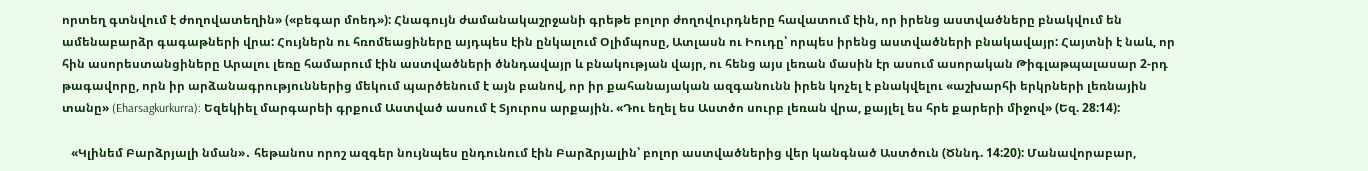որտեղ գտնվում է ժողովատեղին» («բեգար մոեդ»): Հնագույն ժամանակաշրջանի գրեթե բոլոր ժողովուրդները հավատում էին, որ իրենց աստվածները բնակվում են ամենաբարձր գագաթների վրա: Հույներն ու հռոմեացիները այդպես էին ընկալում Օլիմպոսը, Ատլասն ու Իուդը՝ որպես իրենց աստվածների բնակավայր: Հայտնի է նաև, որ հին ասորեստանցիները Արալու լեռը համարում էին աստվածների ծննդավայր և բնակության վայր, ու հենց այս լեռան մասին էր ասում ասորական Թիգլաթպալասար 2-րդ թագավորը, որն իր արձանագրություններից մեկում պարծենում է այն բանով, որ իր քահանայական ազգանունն իրեն կոչել է բնակվելու «աշխարհի երկրների լեռնային տանը» (Eharsagkurkurra): Եզեկիել մարգարեի գրքում Աստված ասում է Տյուրոս արքային. «Դու եղել ես Աստծո սուրբ լեռան վրա, քայլել ես հրե քարերի միջով» (Եզ. 28:14):

   «Կլինեմ Բարձրյալի նման»․ հեթանոս որոշ ազգեր նույնպես ընդունում էին Բարձրյալին՝ բոլոր աստվածներից վեր կանգնած Աստծուն (Ծննդ. 14:20): Մանավորաբար,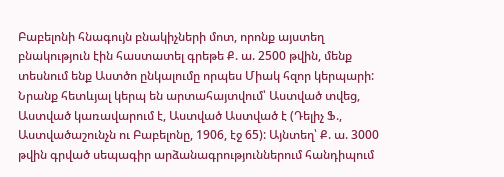Բաբելոնի հնագույն բնակիչների մոտ, որոնք այստեղ բնակություն էին հաստատել գրեթե Ք. ա. 2500 թվին, մենք տեսնում ենք Աստծո ընկալումը որպես Միակ հզոր կերպարի: Նրանք հետևյալ կերպ են արտահայտվում՝ Աստված տվեց, Աստված կառավարում է, Աստված Աստված է (Դելիչ Ֆ., Աստվածաշունչն ու Բաբելոնը, 1906, էջ 65): Այնտեղ՝ Ք. ա. 3000 թվին գրված սեպագիր արձանագրություններում հանդիպում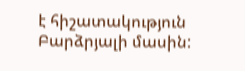է հիշատակություն Բարձրյալի մասին: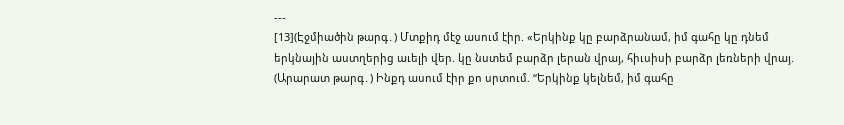---
[13](Էջմիածին թարգ․) Մտքիդ մէջ ասում էիր. «Երկինք կը բարձրանամ, իմ գահը կը դնեմ երկնային աստղերից աւելի վեր. կը նստեմ բարձր լերան վրայ, հիւսիսի բարձր լեռների վրայ.
(Արարատ թարգ․) Ինքդ ասում էիր քո սրտում. “Երկինք կելնեմ, իմ գահը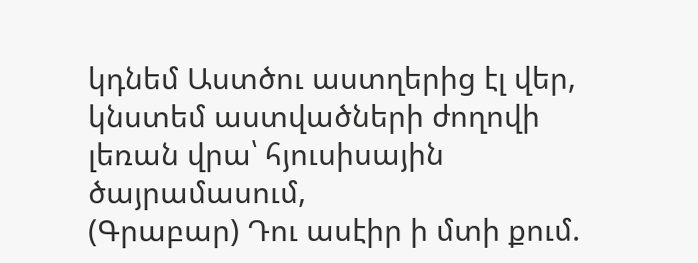կդնեմ Աստծու աստղերից էլ վեր, կնստեմ աստվածների ժողովի լեռան վրա՝ հյուսիսային ծայրամասում,
(Գրաբար) Դու ասէիր ի մտի քում.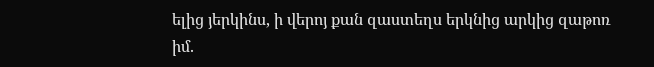ելից յերկինս, ի վերոյ քան զաստեղս երկնից արկից զաթոռ իմ.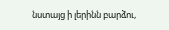նստայց ի լերինն բարձու,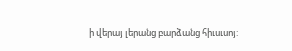ի վերայ լերանց բարձանց հիւսւսոյ: